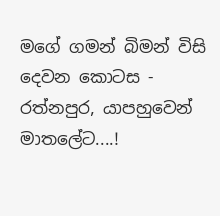මගේ ගමන් බිමන් විසි දෙවන කොටස - රත්නපුර, යාපහුවෙන් මාතලේට....!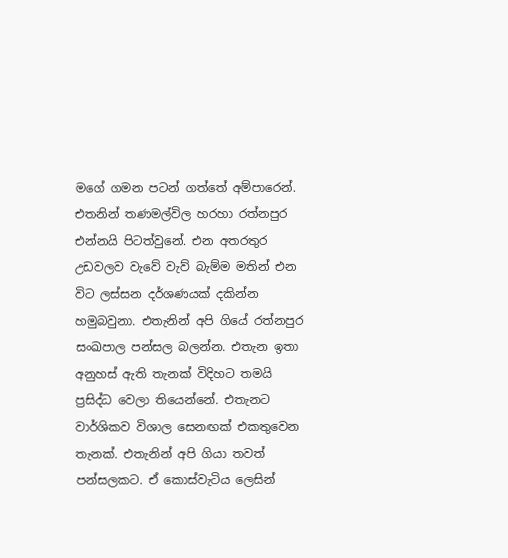මගේ ගමන පටන් ගත්තේ අම්පාරෙන්. එතනින් තණමල්විල හරහා රත්නපුර එන්නයි පිටත්වුනේ. එන අතරතුර උඩවලව වැවේ වැව් බැම්ම මතින් එන විට ලස්සන දර්ශණයක් දකින්න හමුබවුනා. එතැනින් අපි ගියේ රත්නපුර සංඛපාල පන්සල බලන්න. එතැන ඉතා අනුහස් ඇති තැනක් විදිහට තමයි ප්‍රසිද්ධ වෙලා තියෙන්නේ. එතැනට වාර්ශිකව විශාල සෙනඟක් එකතුවෙන තැනක්. එතැනින් අපි ගියා තවත් පන්සලකට. ඒ කොස්වැටිය ලෙසින්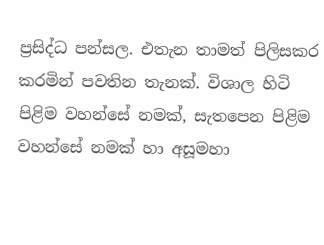ප්‍රසිද්ධ පන්සල. එතැන තාමත් පිලිසකර කරමින් පවතින තැනක්. විශාල හිටි පිළිම වහන්සේ නමක්, සැතපෙන පිළිම වහන්සේ නමක් හා අසූමහා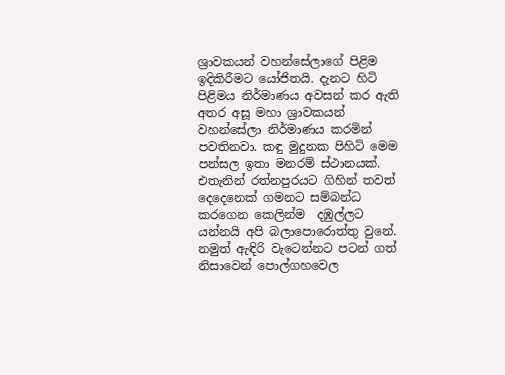ශ්‍රාවකයන් වහන්සේලාගේ පිළිම ඉදිකිරීමට යෝජිතයි. දැනට හිටි පිළිමය නිර්මාණය අවසන් කර ඇති අතර අසූ මහා ශ්‍රාවකයන් වහන්සේලා නිර්මාණය කරමින් පවතිනවා. කඳු මුදුනක පිහිටි මෙම පන්සල ඉතා මනරම් ස්ථානයක්. එතැනින් රත්නපුරයට ගිහින් තවත් දෙදෙනෙක් ගමනට සම්බන්ධ කරගෙන කෙලින්ම  දඹුල්ලට යන්නයි අපි බලාපොරොත්තු වුනේ. නමුත් ඇඳිරි වැටෙන්නට පටන් ගත් නිසාවෙන් පොල්ගහවෙල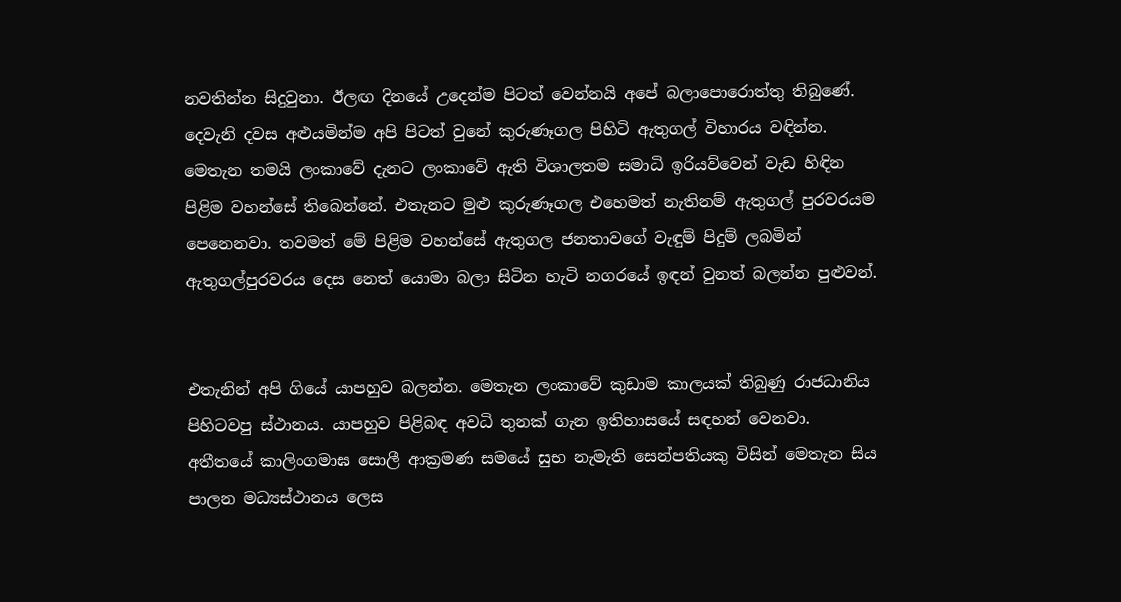නවතින්න සිදුවුනා. ඊලඟ දිනයේ උදෙන්ම පිටත් වෙන්නයි අපේ බලාපොරොත්තු තිබුණේ.
දෙවැනි දවස අළුයමින්ම අපි පිටත් වුනේ කුරුණෑගල පිහිටි ඇතුගල් විහාරය වඳින්න. මෙතැන තමයි ලංකාවේ දැනට ලංකාවේ ඇති විශාලතම සමාධි ඉරියව්වෙන් වැඩ හිඳින පිළිම වහන්සේ තිබෙන්නේ. එතැනට මුළු කුරුණෑගල එහෙමත් නැතිනම් ඇතුගල් පුරවරයම පෙනෙනවා. තවමත් මේ පිළිම වහන්සේ ඇතුගල ජනතාවගේ වැඳුම් පිදුම් ලබමින් ඇතුගල්පුරවරය දෙස නෙත් යොමා බලා සිටින හැටි නගරයේ ඉඳන් වුනත් බලන්න පුළුවන්.


එතැනින් අපි ගියේ යාපහුව බලන්න. මෙතැන ලංකාවේ කුඩාම කාලයක් තිබුණු රාජධානිය පිහිටවපු ස්ථානය. යාපහුව පිළිබඳ අවධි තුනක් ගැන ඉතිහාසයේ සඳහන් වෙනවා. අතීතයේ කාලිංගමාඝ සොලී ආක්‍රමණ සමයේ සුභ නැමැති සෙන්පතියකු විසින් මෙතැන සිය පාලන මධ්‍යස්ථානය ලෙස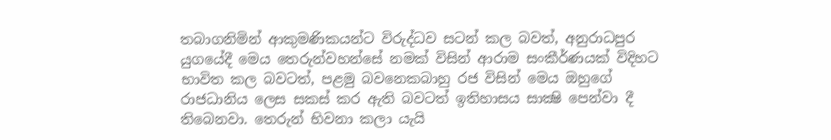තබාගනිමින් ආකුමණිකයන්ට විරුද්ධව සටන් කල බවත්, අනුරාධපුර යුගයේදී මෙය තෙරුන්වහන්සේ නමක් විසින් ආරාම සංකීර්ණයක් විදිහට භාවිත කල බවටත්, පළමු බවනෙකබාහු රජ විසින් මෙය ඔහුගේ රාජධානිය ලෙස සකස් කර ඇති බවටත් ඉතිහාසය සාක්‍ෂි පෙන්වා දී තිබෙනවා. තෙරුන් භිවනා කලා යැයි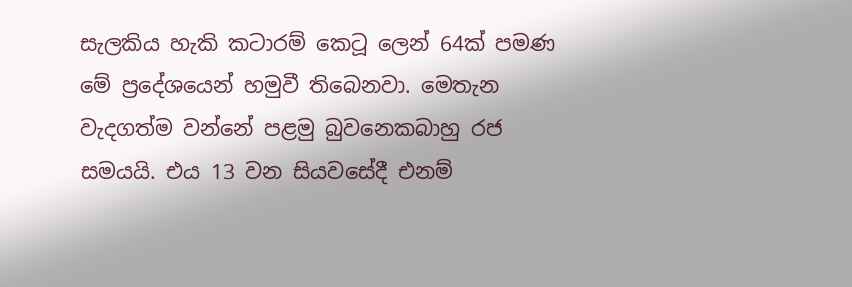සැලකිය හැකි කටාරම් කෙටූ ලෙන් 64ක් පමණ මේ ප්‍රදේශයෙන් හමුවී තිබෙනවා. මෙතැන වැදගත්ම වන්නේ පළමු බුවනෙකබාහු රජ සමයයි. එය 13 වන සියවසේදී එනම්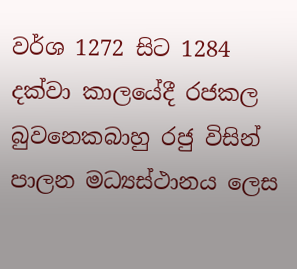වර්ශ 1272 සිට 1284 දක්වා කාලයේදී රජකල බුවනෙකබාහු රජු විසින් පාලන මධ්‍යස්ථානය ලෙස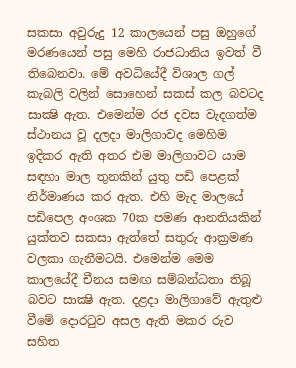සකසා අවුරුදු 12 කාලයෙන් පසු ඔහුගේ මරණයෙන් පසු මෙහි රාජධානිය ඉවත් වී තිබෙනවා. මේ අවධියේදී විශාල ගල් කැබලි වලින් සොහෙන් සකස් කල බවටද සාක්‍ෂි ඇත. එමෙන්ම රජ දවස වැදගත්ම ස්ථානය වූ දලදා මාලිගාවද මෙහිම ඉදිකර ඇති අතර එම මාලිගාවට යාම සඳහා මාල තුනකින් යුතු පඩි පෙළක් නිර්මාණය කර ඇත. එහි මැද මාලයේ පඩිපෙල අංශක 70ක පමණ ආනතියකින් යුක්තව සකසා ඇත්තේ සතුරු ආක්‍රමණ වලකා ගැනීමටයි. එමෙන්ම මෙම කාලයේදී චීනය සමඟ සම්බන්ධතා තිබූ බවට සාක්‍ෂි ඇත. දළදා මාලිගාවේ ඇතුළු වීමේ දොරටුව අසල ඇති මකර රුව සහිත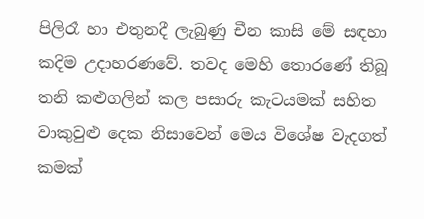පිලිරෑ හා එතුනදී ලැබුණු චීන කාසි මේ සඳහා කදිම උදාහරණවේ. තවද මෙහි තොරණේ තිබූ තනි කළුගලින් කල පසාරු කැටයමක් සහිත වාකුවුළු දෙක නිසාවෙන් මෙය විශේෂ වැදගත් කමක්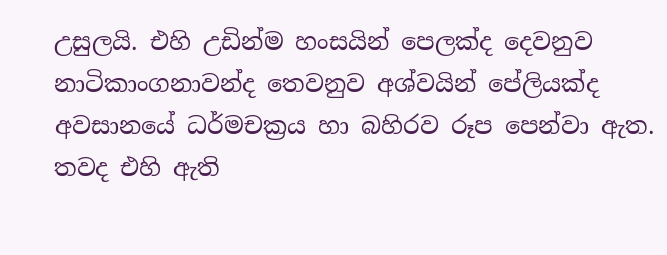උසුලයි. එහි උඩින්ම හංසයින් පෙලක්ද දෙවනුව නාටිකාංගනාවන්ද තෙවනුව අශ්වයින් පේලියක්ද අවසානයේ ධර්මචක්‍රය හා බහිරව රූප පෙන්වා ඇත. තවද එහි ඇති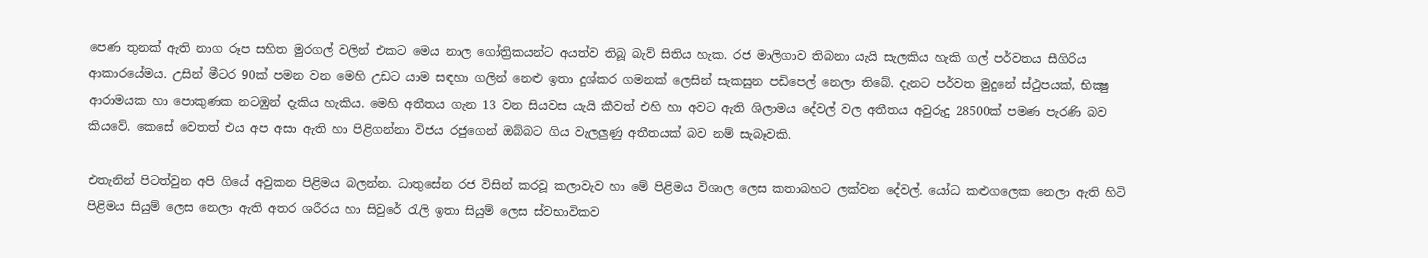පෙණ තුනක් ඇති නාග රූප සහිත මුරගල් වලින් එකට මෙය නාල ගෝත්‍රිකයන්ට අයත්ව තිබූ බැව් සිතිය හැක. රජ මාලිගාව තිබනා යැයි සැලකිය හැකි ගල් පර්වතය සීගිරිය ආකාරයේමය. උසින් මීටර 90ක් පමන වන මෙහි උඩට යාම සඳහා ගලින් නෙළු ඉතා දුශ්කර ගමනක් ලෙසින් සැකසුන පඩිපෙල් නෙලා තිබේ. දැනට පර්වත මුදුනේ ස්ථුපයක්, භික්‍ෂු ආරාමයක හා පොකුණක නටඹුන් දැකිය හැකිය. මෙහි අතීතය ගැන 13 වන සියවස යැයි කීවත් එහි හා අවට ඇති ශිලාමය දේවල් වල අතීතය අවුරුදු 28500ක් පමණ පැරණි බව කියවේ. කෙසේ වෙතත් එය අප අසා ඇති හා පිළිගන්නා විජය රජුගෙන් ඔබ්බට ගිය වැලලුණු අතීතයක් බව නම් සැබෑවකි.

එතැනින් පිටත්වුන අපි ගියේ අවුකන පිළිමය බලන්න. ධාතුසේන රජ විසින් කරවූ කලාවැව හා මේ පිළිමය විශාල ලෙස කතාබහට ලක්වන දේවල්. යෝධ කළුගලෙක නෙලා ඇති හිටි පිළිමය සියුම් ලෙස නෙලා ඇති අතර ශරීරය හා සිවුරේ රැලි ඉතා සියුම් ලෙස ස්වභාවිකව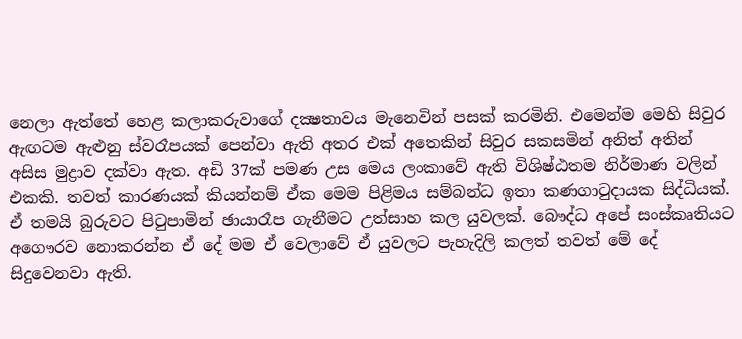නෙලා ඇත්තේ හෙළ කලාකරුවාගේ දක්‍ෂතාවය මැනෙවින් පසක් කරමිනි. එමෙන්ම මෙහි සිවුර ඇඟටම ඇළුනු ස්වරෑපයක් පෙන්වා ඇති අතර එක් අතෙකින් සිවුර සකසමින් අනිත් අතින් අසිස මුද්‍රාව දක්වා ඇත. අඩි 37ක් පමණ උස මෙය ලංකාවේ ඇති විශිෂ්ඨතම නිර්මාණ වලින් එකකි. තවත් කාරණයක් කියන්නම් ඒක මෙම පිළිමය සම්බන්ධ ඉතා කණගාටුදායක සිද්ධියක්. ඒ තමයි බුරුවට පිටුපාමින් ඡායාරෑප ගැනීමට උත්සාහ කල යුවලක්. බෞද්ධ අපේ සංස්කෘතියට අගෞරව නොකරන්න ඒ දේ මම ඒ වෙලාවේ ඒ යුවලට පැහැදිලි කලත් තවත් මේ දේ සිදුවෙනවා ඇති.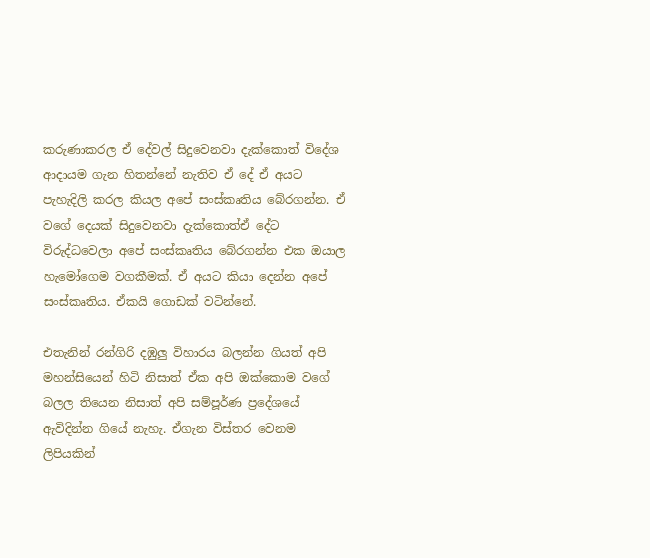කරුණාකරල ඒ දේවල් සිදුවෙනවා දැක්කොත් විදේශ ආදායම ගැන හිතන්නේ නැතිව ඒ දේ ඒ අයට පැහැදිලි කරල කියල අපේ සංස්කෘතිය බේරගන්න. ඒ වගේ දෙයක් සිදුවෙනවා දැක්කොත්ඒ දේට විරුද්ධවෙලා අපේ සංස්කෘතිය බේරගන්න එක ඔයාල හැමෝගෙම වගකීමක්. ඒ අයට කියා දෙන්න අපේ සංස්කෘතිය. ඒකයි ගොඩක් වටින්නේ.

එතැනින් රන්ගිරි දඹුලු විහාරය බලන්න ගියත් අපි මහන්සියෙන් හිටි නිසාත් ඒක අපි ඔක්කොම වගේ බලල තියෙන නිසාත් අපි සම්පූර්ණ ප්‍රදේශයේ ඇවිදින්න ගියේ නැහැ. ඒගැන විස්තර වෙනම ලිපියකින්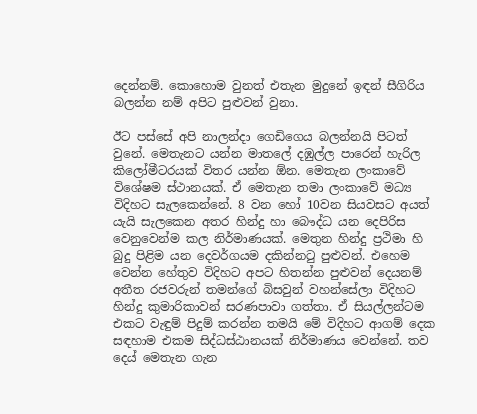දෙන්නම්. කොහොම වුනත් එතැන මුදුනේ ඉඳන් සීගිරිය බලන්න නම් අපිට පුළුවන් වුනා.

ඊට පස්සේ අපි නාලන්දා ගෙඩිගෙය බලන්නයි පිටත් වුනේ. මෙතැනට යන්න මාතලේ දඹුල්ල පාරෙන් හැරිල කිලෝමීටරයක් විතර යන්න ඕන. මෙතැන ලංකාවේ විශේෂම ස්ථානයක්. ඒ මෙතැන තමා ලංකාවේ මධ්‍ය විදිහට සැලකෙන්නේ. 8 වන හෝ 10වන සියවසට අයත් යැයි සැලකෙන අතර හින්දු හා බෞද්ධ යන දෙපිරිස වෙනුවෙන්ම කල නිර්මාණයක්. මෙතුන හින්දු ප්‍රථිමා හි බුදු පිළිම යන දෙවර්ගයම දකින්නටු පුළුවන්. එහෙම වෙන්න හේතුව විදිහට අපට හිතන්න පුළුවන් දෙයනම් අතීත රජවරුන් තමන්ගේ බිසවුන් වහන්සේලා විදිහට හින්දු කුමාරිකාවන් සරණපාවා ගත්තා. ඒ සියල්ලන්ටම එකට වැඳුම් පිදුම් කරන්න තමයි මේ විදිහට ආගම් දෙක සඳහාම එකම සිද්ධස්ඨානයක් නිර්මාණය වෙන්නේ. තව දෙය් මෙතැන ගැන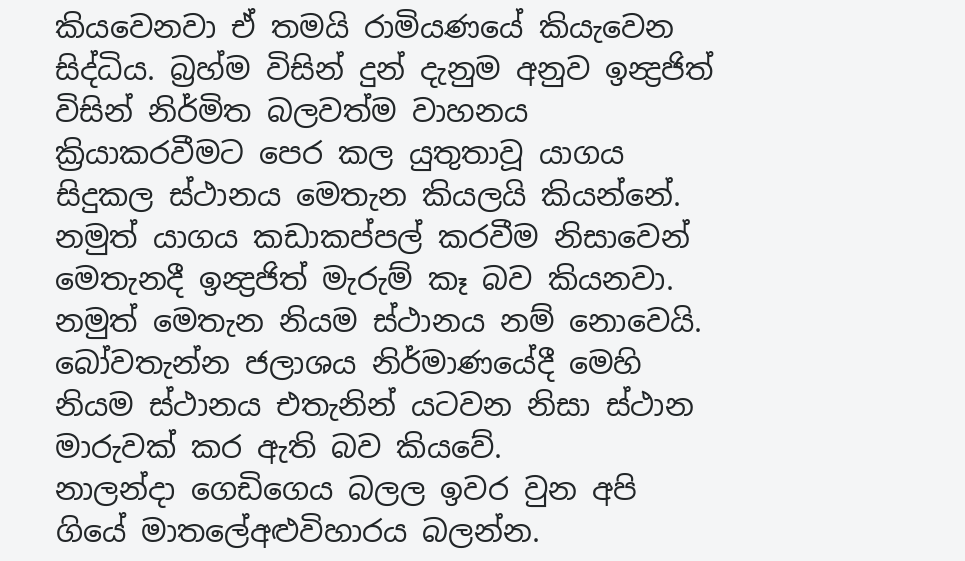කියවෙනවා ඒ තමයි රාමියණයේ කියැවෙන සිද්ධිය. බ්‍රහ්ම විසින් දුන් දැනුම අනුව ඉන්‍ද්‍රජිත් විසින් නිර්මිත බලවත්ම වාහනය ක්‍රියාකරවීමට පෙර කල යුතුතාවූ යාගය සිදුකල ස්ථානය මෙතැන කියලයි කියන්නේ. නමුත් යාගය කඩාකප්පල් කරවීම නිසාවෙන් මෙතැනදී ඉන්‍ද්‍රජිත් මැරුම් කෑ බව කියනවා. නමුත් මෙතැන නියම ස්ථානය නම් නොවෙයි. බෝවතැන්න ජලාශය නිර්මාණයේදී මෙහි නියම ස්ථානය එතැනින් යටවන නිසා ස්ථාන මාරුවක් කර ඇති බව කියවේ.
නාලන්දා ගෙඩිගෙය බලල ඉවර වුන අපි ගියේ මාතලේඅළුවිහාරය බලන්න.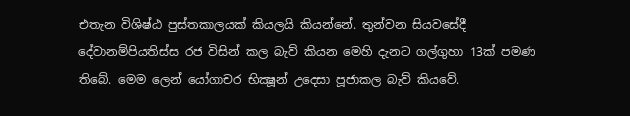එතැන විශිෂ්ඨ පුස්තකාලයක් කියලයි කියන්නේ. තුන්වන සියවසේදී දේවානම්පියතිස්ස රජ විසින් කල බැව් කියන මෙහි දැනට ගල්ගුහා 13ක් පමණ තිබේ. මෙම ලෙන් යෝගාචර භික්‍ෂූන් උදෙසා පූජාකල බැව් කියවේ.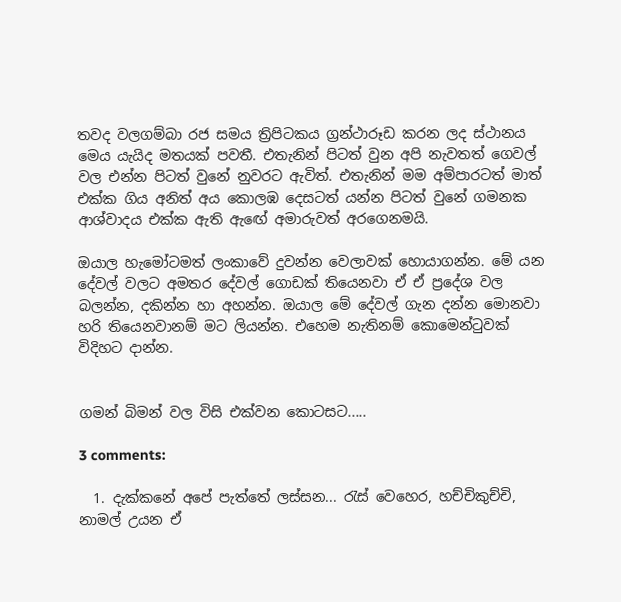තවද වලගම්බා රජ සමය ත්‍රිපිටකය ග්‍රන්ථාරූඩ කරන ලද ස්ථානය මෙය යැයිද මතයක් පවතී. එතැනින් පිටත් වුන අපි නැවතත් ගෙවල් වල එන්න පිටත් වුනේ නුවරට ඇවිත්. එතැනින් මම අම්පාරටත් මාත් එක්ක ගිය අනිත් අය කොලඹ දෙසටත් යන්න පිටත් වුනේ ගමනක ආශ්වාදය එක්ක ඇති ඇඟේ අමාරුවත් අරගෙනමයි.

ඔයාල හැමෝටමත් ලංකාවේ දුවන්න වෙලාවක් හොයාගන්න. මේ යන දේවල් වලට අමතර දේවල් ගොඩක් තියෙනවා ඒ ඒ ප්‍රදේශ වල බලන්න, දකින්න හා අහන්න. ඔයාල මේ දේවල් ගැන දන්න මොනවා හරි තියෙනවානම් මට ලියන්න. එහෙම නැතිනම් කොමෙන්ටුවක් විදිහට දාන්න.


ගමන් බිමන් වල විසි එක්වන කොටසට.....

3 comments:

  1. දැක්කනේ අපේ පැත්තේ ලස්සන... රැස් වෙහෙර, හච්චිකුච්චි, නාමල් උයන ඒ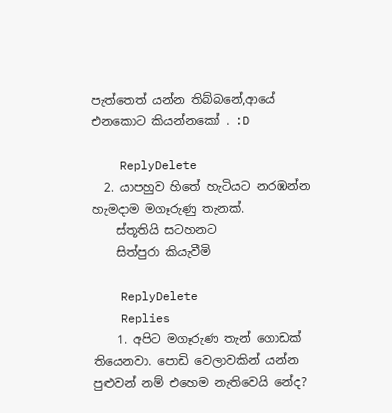පැත්තෙත් යන්න තිබ්බනේ,ආයේ එනකොට කියන්නකෝ . :D

    ReplyDelete
  2. යාපහුව හිතේ හැටියට නරඹන්න හැමදාම මගෑරුණු තැනක්.
    ස්තූතියි සටහනට
    සිත්පුරා කියැවීමි

    ReplyDelete
    Replies
    1. අපිට මගෑරුණ තැන් ගොඩක් තියෙනවා. පොඩි වෙලාවකින් යන්න පුළුවන් නම් එහෙම නැතිවෙයි නේද?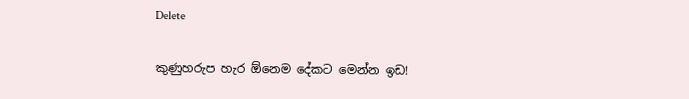Delete

කුණුහරුප හැර ඕනෙම දේකට මෙන්න ඉඩ!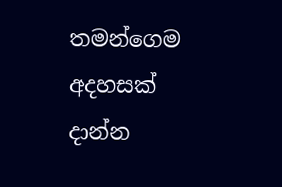තමන්ගෙම අදහසක් දාන්න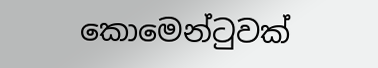කොමෙන්ටුවක්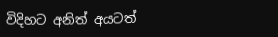විදිහට අනිත් අයටත්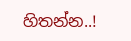හිතන්න..!